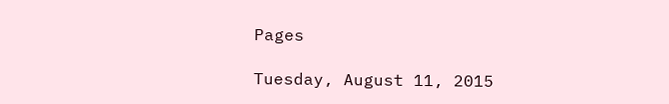Pages

Tuesday, August 11, 2015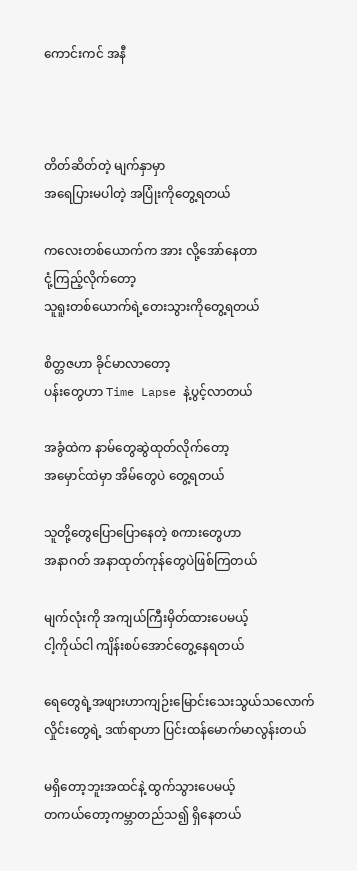ကောင်းကင် အနီ



တိတ်ဆိတ်တဲ့ မျက်နှာမှာ
အရေပြားမပါတဲ့ အပြုံးကိုတွေ့ရတယ်

ကလေးတစ်ယောက်က အား လို့အော်နေတာ
ငုံ့ကြည့်လိုက်တော့
သူရူးတစ်ယောက်ရဲ့တေးသွားကိုတွေ့ရတယ်

စိတ္တဇဟာ ခိုင်မာလာတော့
ပန်းတွေဟာ Time Lapse နဲ့ပွင့်လာတယ်

အခွံထဲက နာမ်တွေဆွဲထုတ်လိုက်တော့
အမှောင်ထဲမှာ အိမ်တွေပဲ တွေ့ရတယ်

သူတို့တွေပြောပြောနေတဲ့ စကားတွေဟာ
အနာဂတ် အနာထုတ်ကုန်တွေပဲဖြစ်ကြတယ်

မျက်လုံးကို အကျယ်ကြီးမှိတ်ထားပေမယ့်
ငါ့ကိုယ်ငါ ကျိန်းစပ်အောင်တွေ့နေရတယ်

ရေတွေရဲ့အဖျားဟာကျဉ်းမြောင်းသေးသွယ်သလောက်
လှိုင်းတွေရဲ့ ဒဏ်ရာဟာ ပြင်းထန်မောက်မာလွန်းတယ်

မရှိတော့ဘူးအထင်နဲ့ ထွက်သွားပေမယ့်
တကယ်တော့ကမ္ဘာတည်သ၍ ရှိနေတယ်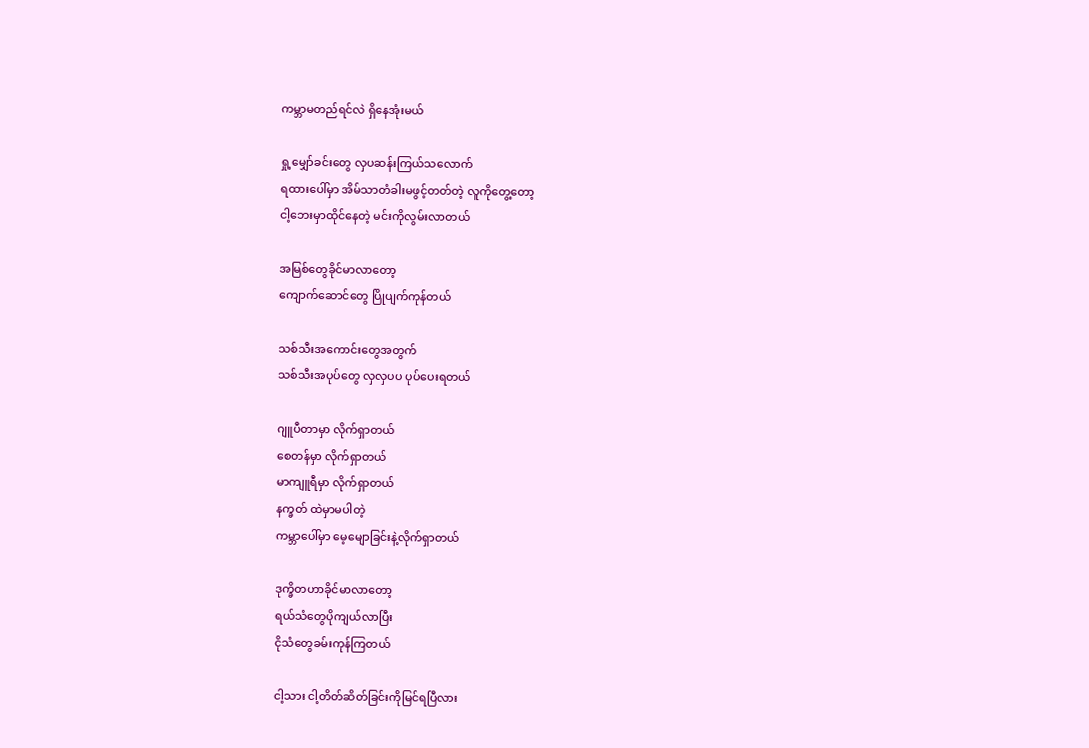ကမ္ဘာမတည်ရင်လဲ ရှိနေအုံးမယ်

ရှု့မျှော်ခင်းတွေ လှပဆန်းကြယ်သလောက်
ရထားပေါ်မှာ အိမ်သာတံခါးမဖွင့်တတ်တဲ့ လူကိုတွေ့တော့
ငါ့ဘေးမှာထိုင်နေတဲ့ မင်းကိုလွမ်းလာတယ်

အမြစ်တွေခိုင်မာလာတော့
ကျောက်ဆောင်တွေ ပြိုပျက်ကုန်တယ်

သစ်သီးအကောင်းတွေအတွက်
သစ်သီးအပုပ်တွေ လှလှပပ ပုပ်ပေးရတယ်

ဂျူပီတာမှာ လိုက်ရှာတယ်
စေတန်မှာ လိုက်ရှာတယ်
မာကျူရီမှာ လိုက်ရှာတယ်
နက္ခတ် ထဲမှာမပါတဲ့
ကမ္ဘာပေါ်မှာ မေ့မျောခြင်းနဲ့လိုက်ရှာတယ်

ဒုက္ခိတဟာခိုင်မာလာတော့
ရယ်သံတွေပိုကျယ်လာပြီး
ငိုသံတွေခမ်းကုန်ကြတယ်

ငါ့သား ငါ့တိတ်ဆိတ်ခြင်းကိုမြင်ရပြီလား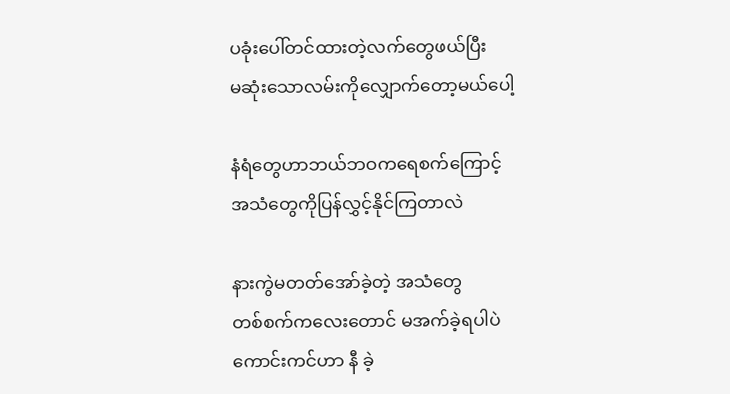ပခုံးပေါ်တင်ထားတဲ့လက်တွေဖယ်ပြီး
မဆုံးသောလမ်းကိုလျှောက်တော့မယ်ပေါ့

နံရံတွေဟာဘယ်ဘဝကရေစက်ကြောင့်
အသံတွေကိုပြန်လွှင့်နိုင်ကြတာလဲ

နားကွဲမတတ်အော်ခဲ့တဲ့ အသံတွေ
တစ်စက်ကလေးတောင် မအက်ခဲ့ရပါပဲ
ကောင်းကင်ဟာ နီ ခဲ့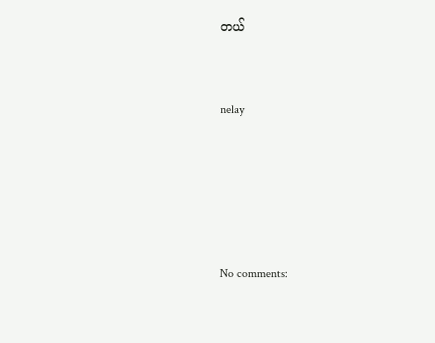တယ်


nelay





No comments: